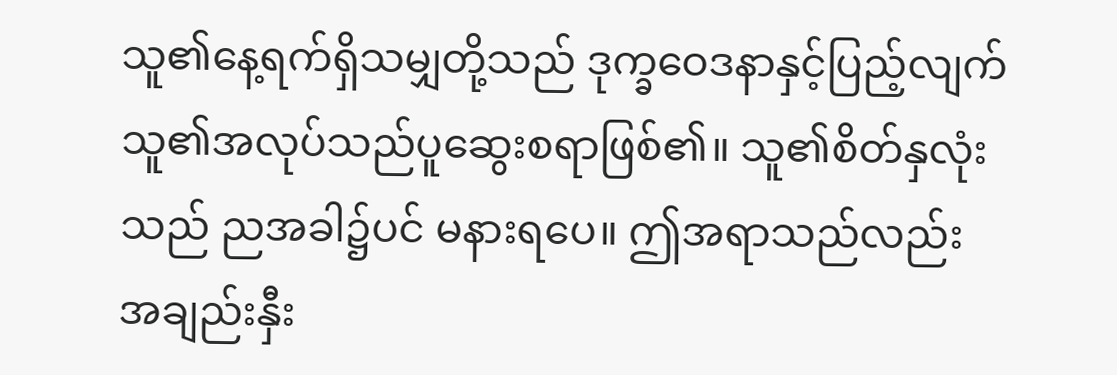သူ၏နေ့ရက်ရှိသမျှတို့သည် ဒုက္ခဝေဒနာနှင့်ပြည့်လျက် သူ၏အလုပ်သည်ပူဆွေးစရာဖြစ်၏။ သူ၏စိတ်နှလုံးသည် ညအခါ၌ပင် မနားရပေ။ ဤအရာသည်လည်း အချည်းနှီး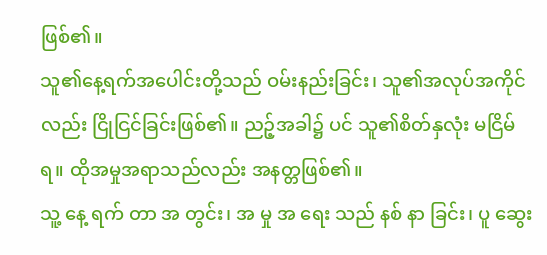ဖြစ်၏။
သူ၏နေ့ရက်အပေါင်းတို့သည် ဝမ်းနည်းခြင်း၊ သူ၏အလုပ်အကိုင်လည်း ငြိုငြင်ခြင်းဖြစ်၏။ ညဉ့်အခါ၌ ပင် သူ၏စိတ်နှလုံး မငြိမ်ရ။ ထိုအမှုအရာသည်လည်း အနတ္တဖြစ်၏။
သူ့ နေ့ ရက် တာ အ တွင်း၊ အ မှု အ ရေး သည် နစ် နာ ခြင်း၊ ပူ ဆွေး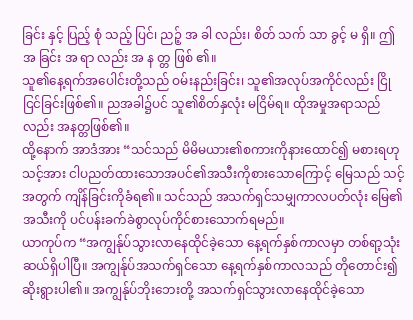ခြင်း နှင့် ပြည့် စုံ သည့် ပြင်၊ ညဉ့် အ ခါ လည်း၊ စိတ် သက် သာ ခွင့် မ ရှိ။ ဤ အ ခြင်း အ ရာ လည်း အ န တ္တ ဖြစ် ၏။
သူ၏နေ့ရက်အပေါင်းတို့သည် ဝမ်းနည်းခြင်း၊ သူ၏အလုပ်အကိုင်လည်း ငြိုငြင်ခြင်းဖြစ်၏။ ညအခါ၌ပင် သူ၏စိတ်နှလုံး မငြိမ်ရ။ ထိုအမှုအရာသည်လည်း အနတ္တဖြစ်၏။
ထို့နောက် အာဒံအား “သင်သည် မိမိမယား၏စကားကိုနားထောင်၍ မစားရဟု သင့်အား ငါပညတ်ထားသောအပင်၏အသီးကိုစားသောကြောင့် မြေသည် သင့်အတွက် ကျိန်ခြင်းကိုခံရ၏။ သင်သည် အသက်ရှင်သမျှကာလပတ်လုံး မြေ၏အသီးကို ပင်ပန်းခက်ခဲစွာလုပ်ကိုင်စားသောက်ရမည်။
ယာကုပ်က “အကျွန်ုပ်သွားလာနေထိုင်ခဲ့သော နေ့ရက်နှစ်ကာလမှာ တစ်ရာ့သုံးဆယ်ရှိပါပြီ။ အကျွန်ုပ်အသက်ရှင်သော နေ့ရက်နှစ်ကာလသည် တိုတောင်း၍ဆိုးရွားပါ၏။ အကျွန်ုပ်ဘိုးဘေးတို့ အသက်ရှင်သွားလာနေထိုင်ခဲ့သော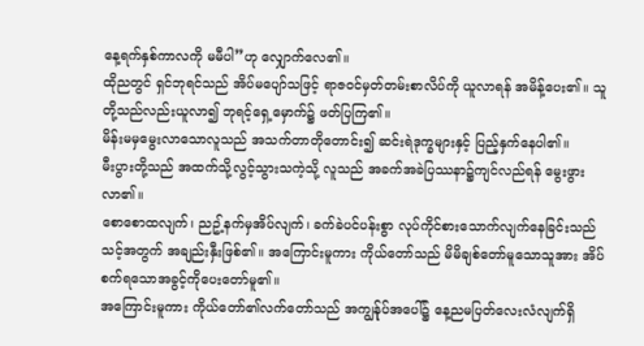နေ့ရက်နှစ်ကာလကို မမီပါ”ဟု လျှောက်လေ၏။
ထိုညတွင် ရှင်ဘုရင်သည် အိပ်မပျော်သဖြင့် ရာဇဝင်မှတ်တမ်းစာလိပ်ကို ယူလာရန် အမိန့်ပေး၏။ သူတို့သည်လည်းယူလာ၍ ဘုရင့်ရှေ့မှောက်၌ ဖတ်ပြကြ၏။
မိန်းမမှမွေးလာသောလူသည် အသက်တာတိုတောင်း၍ ဆင်းရဲဒုက္ခများနှင့် ပြည့်နှက်နေပါ၏။
မီးပွားတို့သည် အထက်သို့လွင့်သွားသကဲ့သို့ လူသည် အခက်အခဲပြဿနာ၌ကျင်လည်ရန် မွေးဖွားလာ၏။
စောစောထလျက်၊ ညဥ့်နက်မှအိပ်လျက်၊ ခက်ခဲပင်ပန်းစွာ လုပ်ကိုင်စားသောက်လျက်နေခြင်းသည် သင့်အတွက် အချည်းနှီးဖြစ်၏။ အကြောင်းမူကား ကိုယ်တော်သည် မိမိချစ်တော်မူသောသူအား အိပ်စက်ရသောအခွင့်ကိုပေးတော်မူ၏။
အကြောင်းမူကား ကိုယ်တော်၏လက်တော်သည် အကျွန်ုပ်အပေါ်၌ နေ့ညမပြတ်လေးလံလျက်ရှိ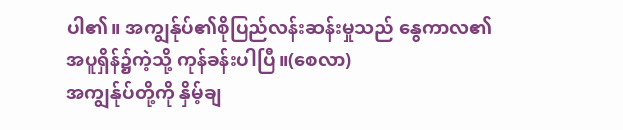ပါ၏။ အကျွန်ုပ်၏စိုပြည်လန်းဆန်းမှုသည် နွေကာလ၏အပူရှိန်၌ကဲ့သို့ ကုန်ခန်းပါပြီ။(စေလာ)
အကျွန်ုပ်တို့ကို နှိမ့်ချ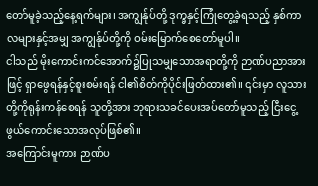တော်မူခဲ့သည့်နေ့ရက်များ၊ အကျွန်ုပ်တို့ ဒုက္ခနှင့်ကြုံတွေ့ခဲ့ရသည့် နှစ်ကာလများနှင့်အမျှ အကျွန်ုပ်တို့ကို ဝမ်းမြောက်စေတော်မူပါ။
ငါသည် မိုးကောင်းကင်အောက်၌ပြုသမျှသောအရာတို့ကို ဉာဏ်ပညာအားဖြင့် ရှာဖွေရန်နှင့်စူးစမ်းရန် ငါ၏စိတ်ကိုပိုင်းဖြတ်ထား၏။ ၎င်းမှာ လူသားတို့ကိုရုန်းကန်စေရန် သူတို့အား ဘုရားသခင်ပေးအပ်တော်မူသည့် ငြီးငွေ့ဖွယ်ကောင်းသောအလုပ်ဖြစ်၏။
အကြောင်းမူကား ဉာဏ်ပ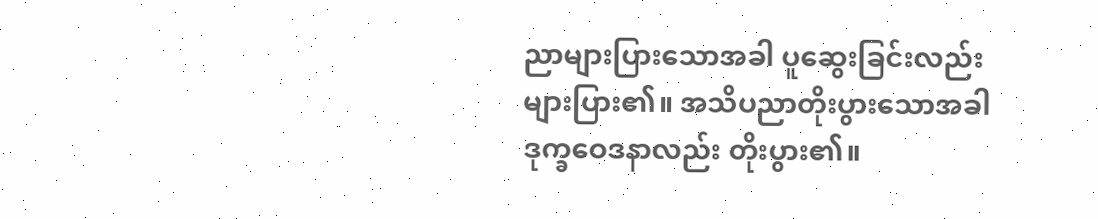ညာများပြားသောအခါ ပူဆွေးခြင်းလည်း များပြား၏။ အသိပညာတိုးပွားသောအခါ ဒုက္ခဝေဒနာလည်း တိုးပွား၏။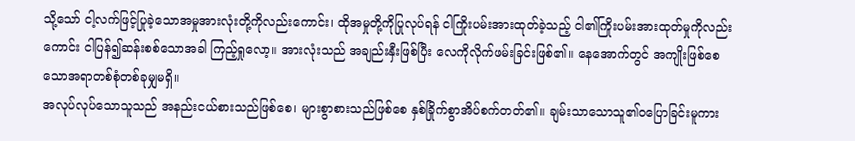သို့သော် ငါ့လက်ဖြင့်ပြုခဲ့သောအမှုအားလုံးတို့ကိုလည်းကောင်း၊ ထိုအမှုတို့ကိုပြုလုပ်ရန် ငါကြိုးပမ်းအားထုတ်ခဲ့သည့် ငါ၏ကြိုးပမ်းအားထုတ်မှုကိုလည်းကောင်း ငါပြန်၍ဆန်းစစ်သောအခါ ကြည့်ရှုလော့။ အားလုံးသည် အချည်းနှီးဖြစ်ပြီး လေကိုလိုက်ဖမ်းခြင်းဖြစ်၏။ နေအောက်တွင် အကျိုးဖြစ်စေသောအရာတစ်စုံတစ်ခုမျှမရှိ။
အလုပ်လုပ်သောသူသည် အနည်းငယ်စားသည်ဖြစ်စေ၊ များစွာစားသည်ဖြစ်စေ နှစ်ခြိုက်စွာအိပ်စက်တတ်၏။ ချမ်းသာသောသူ၏ဝပြောခြင်းမူကား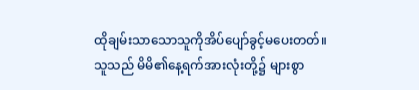ထိုချမ်းသာသောသူကိုအိပ်ပျော်ခွင့်မပေးတတ်။
သူသည် မိမိ၏နေ့ရက်အားလုံးတို့၌ များစွာ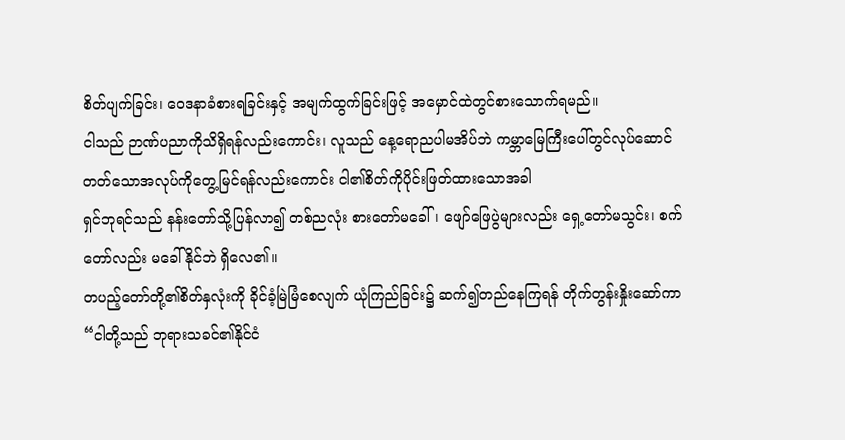စိတ်ပျက်ခြင်း၊ ဝေဒနာခံစားရခြင်းနှင့် အမျက်ထွက်ခြင်းဖြင့် အမှောင်ထဲတွင်စားသောက်ရမည်။
ငါသည် ဉာဏ်ပညာကိုသိရှိရန်လည်းကောင်း၊ လူသည် နေ့ရောညပါမအိပ်ဘဲ ကမ္ဘာမြေကြီးပေါ်တွင်လုပ်ဆောင်တတ်သောအလုပ်ကိုတွေ့မြင်ရန်လည်းကောင်း ငါ၏စိတ်ကိုပိုင်းဖြတ်ထားသောအခါ
ရှင်ဘုရင်သည် နန်းတော်သို့ပြန်လာ၍ တစ်ညလုံး စားတော်မခေါ်၊ ဖျော်ဖြေပွဲများလည်း ရှေ့တော်မသွင်း၊ စက်တော်လည်း မခေါ်နိုင်ဘဲ ရှိလေ၏။
တပည့်တော်တို့၏စိတ်နှလုံးကို ခိုင်ခံ့မြဲမြံစေလျက် ယုံကြည်ခြင်း၌ ဆက်၍တည်နေကြရန် တိုက်တွန်းနှိုးဆော်ကာ “ငါတို့သည် ဘုရားသခင်၏နိုင်ငံ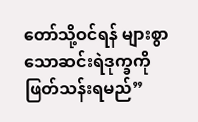တော်သို့ဝင်ရန် များစွာသောဆင်းရဲဒုက္ခကို ဖြတ်သန်းရမည်”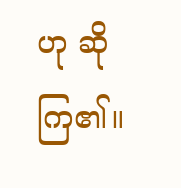ဟု ဆိုကြ၏။